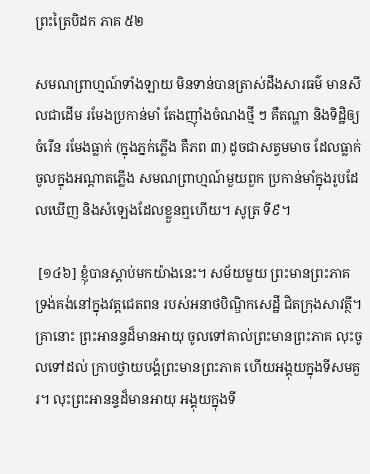ព្រះត្រៃបិដក ភាគ ៥២

សមណព្រាហ្មណ៍ទាំងឡាយ មិនទាន់បានត្រាស់ដឹងសារធម៌ មានសីលជាដើម រមែងប្រកាន់មាំ តែងញ៉ាំងចំណងថ្មី ៗ គឺតណ្ហា និងទិដ្ឋិឲ្យចំរើន រមែងធ្លាក់ (ក្នុងភ្នក់ភ្លើង គឺភព ៣) ដូចជាសត្វមមាច ដែលធ្លាក់ចូលក្នុងអណ្តាតភ្លើង សមណព្រាហ្មណ៍មួយពួក ប្រកាន់មាំក្នុងរូបដែលឃើញ និងសំឡេងដែលខ្លួនឮហើយ។ សូត្រ ទី៩។

 [១៤៦] ខ្ញុំបានស្តាប់មកយ៉ាងនេះ។ សម័យមួយ ព្រះមានព្រះភាគ ទ្រង់គង់នៅក្នុងវត្តជេតពន របស់អនាថបិណ្ឌិកសេដ្ឋី ជិតក្រុងសាវត្ថី។ គ្រានោះ ព្រះអានន្ទដ៏មានអាយុ ចូលទៅគាល់ព្រះមានព្រះភាគ លុះចូលទៅដល់ ក្រាបថ្វាយបង្គំព្រះមានព្រះភាគ ហើយអង្គុយក្នុងទីសមគួរ។ លុះព្រះអានន្ទដ៏មានអាយុ អង្គុយក្នុងទី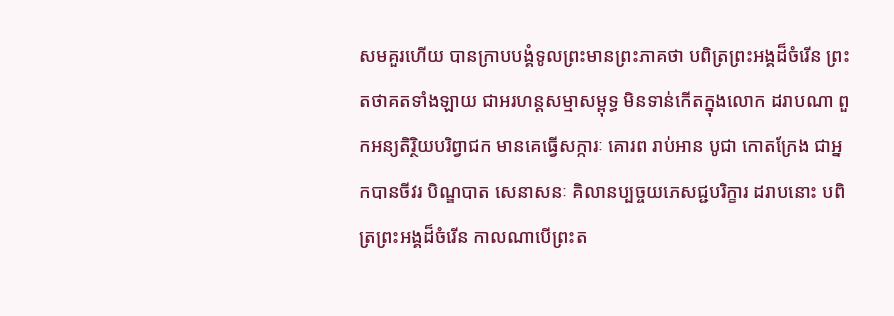សមគួរហើយ បានក្រាបបង្គំទូលព្រះមានព្រះភាគថា បពិត្រព្រះអង្គដ៏ចំរើន ព្រះតថាគតទាំងឡាយ ជាអរហន្តសម្មាសម្ពុទ្ធ មិនទាន់កើតក្នុងលោក ដរាបណា ពួកអន្យតិរ្ថិយបរិព្វាជក មានគេធ្វើសក្ការៈ គោរព រាប់អាន បូជា កោតក្រែង ជាអ្នកបានចីវរ បិណ្ឌបាត សេនាសនៈ គិលានប្បច្ចយភេសជ្ជបរិក្ខារ ដរាបនោះ បពិត្រព្រះអង្គដ៏ចំរើន កាលណាបើព្រះត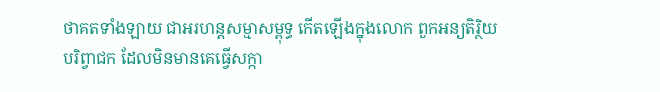ថាគតទាំងឡាយ ជាអរហន្តសម្មាសម្ពុទ្ធ កើតឡើងក្នុងលោក ពួកអន្យតិរិ្ថយ បរិព្វាជក ដែលមិនមានគេធ្វើសក្កា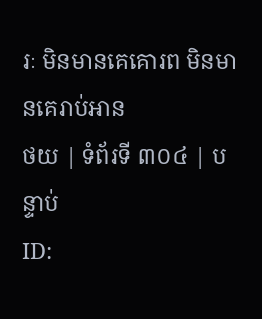រៈ មិនមានគេគោរព មិនមានគេរាប់អាន
ថយ | ទំព័រទី ៣០៤ | បន្ទាប់
ID: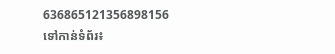636865121356898156
ទៅកាន់ទំព័រ៖